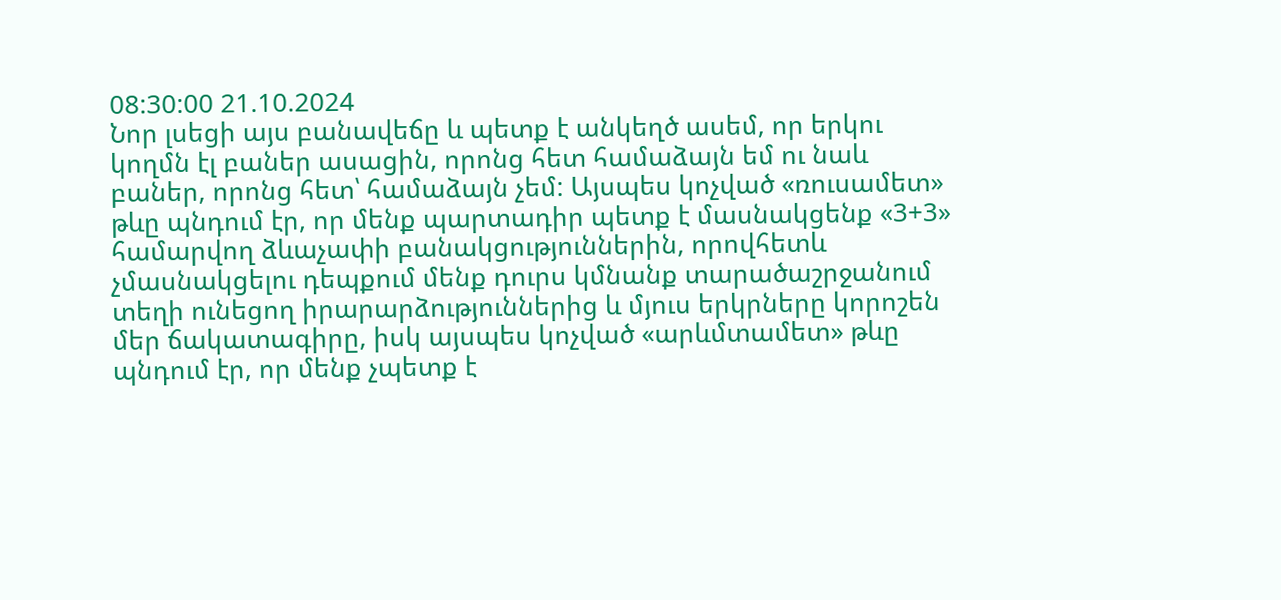08:30:00 21.10.2024
Նոր լսեցի այս բանավեճը և պետք է անկեղծ ասեմ, որ երկու կողմն էլ բաներ ասացին, որոնց հետ համաձայն եմ ու նաև բաներ, որոնց հետ՝ համաձայն չեմ: Այսպես կոչված «ռուսամետ» թևը պնդում էր, որ մենք պարտադիր պետք է մասնակցենք «3+3» համարվող ձևաչափի բանակցություններին, որովհետև չմասնակցելու դեպքում մենք դուրս կմնանք տարածաշրջանում տեղի ունեցող իրարարձություններից և մյուս երկրները կորոշեն մեր ճակատագիրը, իսկ այսպես կոչված «արևմտամետ» թևը պնդում էր, որ մենք չպետք է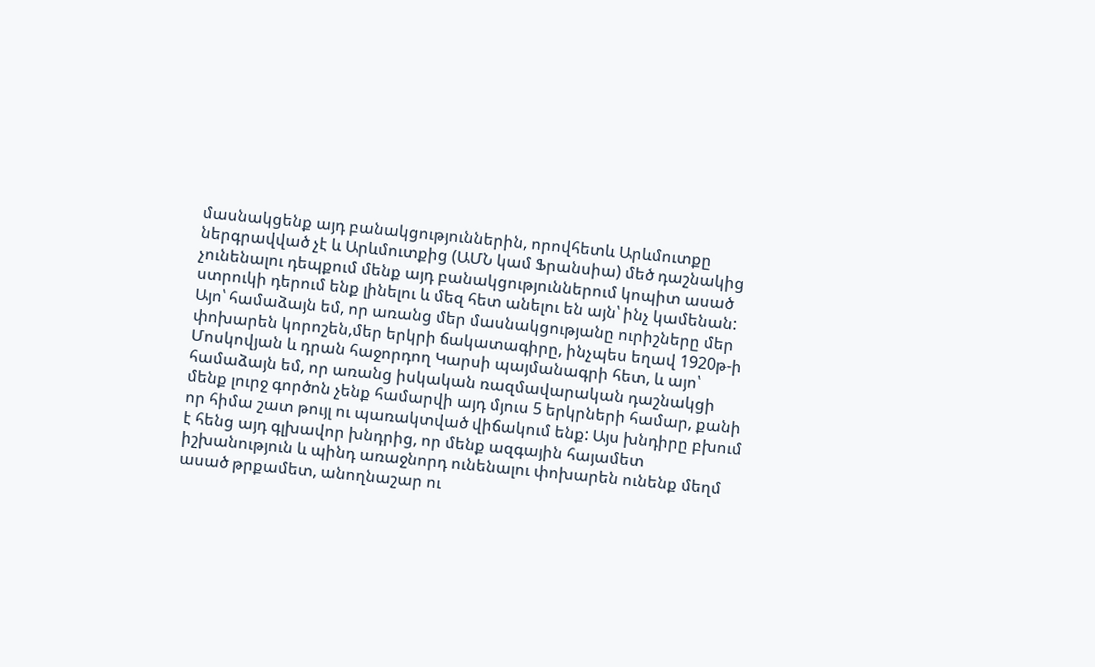մասնակցենք այդ բանակցություններին, որովհետև Արևմուտքը ներգրավված չէ և Արևմուտքից (ԱՄՆ կամ Ֆրանսիա) մեծ դաշնակից չունենալու դեպքում մենք այդ բանակցություններում կոպիտ ասած ստրուկի դերում ենք լինելու և մեզ հետ անելու են այն՝ ինչ կամենան:
Այո՝ համաձայն եմ, որ առանց մեր մասնակցությանը ուրիշները մեր փոխարեն կորոշեն,մեր երկրի ճակատագիրը, ինչպես եղավ 1920թ-ի Մոսկովյան և դրան հաջորդող Կարսի պայմանագրի հետ, և այո՝ համաձայն եմ, որ առանց իսկական ռազմավարական դաշնակցի մենք լուրջ գործոն չենք համարվի այդ մյուս 5 երկրների համար, քանի որ հիմա շատ թույլ ու պառակտված վիճակում ենք: Այս խնդիրը բխում է հենց այդ գլխավոր խնդրից, որ մենք ազգային հայամետ իշխանություն և պինդ առաջնորդ ունենալու փոխարեն ունենք մեղմ ասած թրքամետ, անողնաշար ու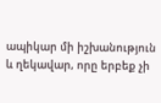ապիկար մի իշխանություն և ղեկավար, որը երբեք չի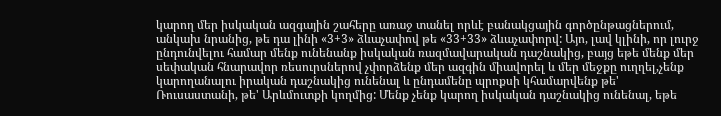կարող մեր իսկական ազգային շահերը առաջ տանել որևէ բանակցային գործընթացներում, անկախ նրանից, թե դա լինի «3+3» ձևաչափով թե «33+33» ձևաչափորվ: Այո, լավ կլինի, որ լուրջ ընդունվելու համար մենք ունենանք իսկական ռազմավարական դաշնակից, բայց եթե մենք մեր սեփական հնարավոր ռեսուրսներով չփորձենք մեր ազգին միավորել և մեր մեջքը ուղղել,չենք կարողանալու իրական դաշնակից ունենալ և ընդամենը պրոքսի կհամարվենք թե' Ռուսաստանի, թե' Արևմուտքի կողմից: Մենք չենք կարող իսկական դաշնակից ունենալ, եթե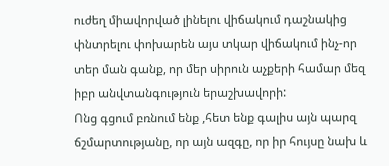ուժեղ միավորված լինելու վիճակում դաշնակից փնտրելու փոխարեն այս տկար վիճակում ինչ-որ տեր ման գանք, որ մեր սիրուն աչքերի համար մեզ իբր անվտանգություն երաշխավորի:
Ոնց գցում բռնում ենք ,հետ ենք գալիս այն պարզ ճշմարտությանը, որ այն ազգը, որ իր հույսը նախ և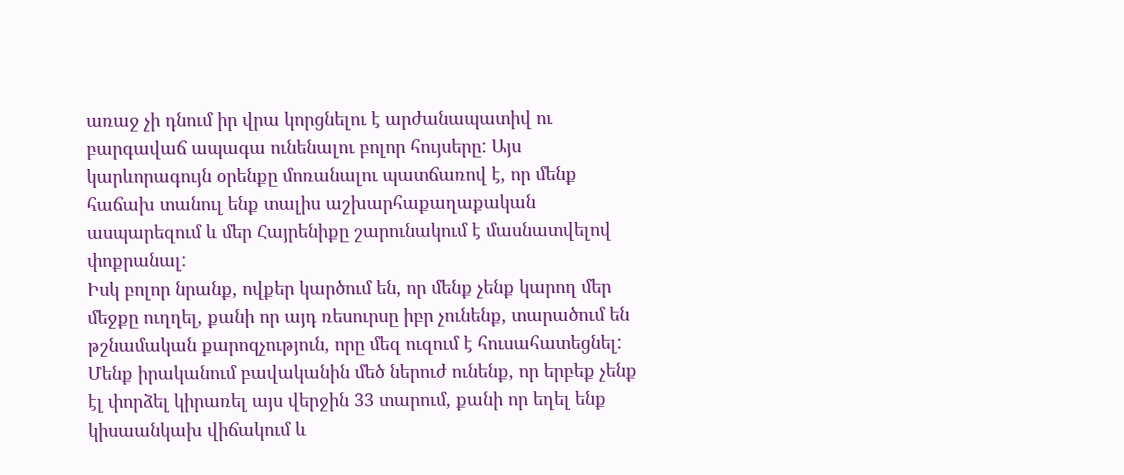առաջ չի դնում իր վրա կորցնելու է արժանապատիվ ու բարգավաճ ապագա ունենալու բոլոր հույսերը: Այս կարևորագույն օրենքը մոռանալու պատճառով է, որ մենք հաճախ տանուլ ենք տալիս աշխարհաքաղաքական ասպարեզում և մեր Հայրենիքը շարունակում է մասնատվելով փոքրանալ:
Իսկ բոլոր նրանք, ովքեր կարծում են, որ մենք չենք կարող մեր մեջքը ուղղել, քանի որ այդ ռեսուրսը իբր չունենք, տարածում են թշնամական քարոզչություն, որը մեզ ուզում է հուսահատեցնել: Մենք իրականում բավականին մեծ ներուժ ունենք, որ երբեք չենք էլ փորձել կիրառել այս վերջին 33 տարում, քանի որ եղել ենք կիսաանկախ վիճակում և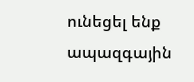ունեցել ենք ապազգային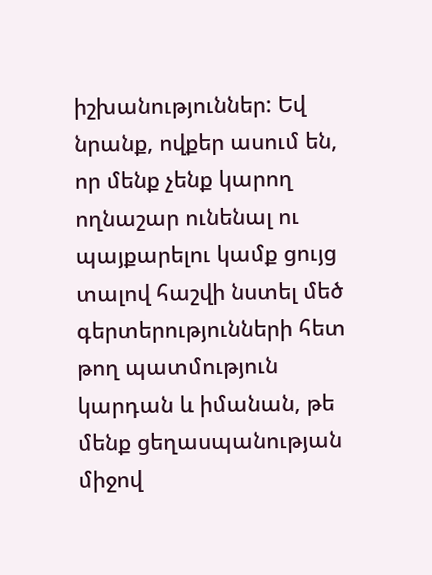իշխանություններ: Եվ նրանք, ովքեր ասում են, որ մենք չենք կարող ողնաշար ունենալ ու պայքարելու կամք ցույց տալով հաշվի նստել մեծ գերտերությունների հետ թող պատմություն կարդան և իմանան, թե մենք ցեղասպանության միջով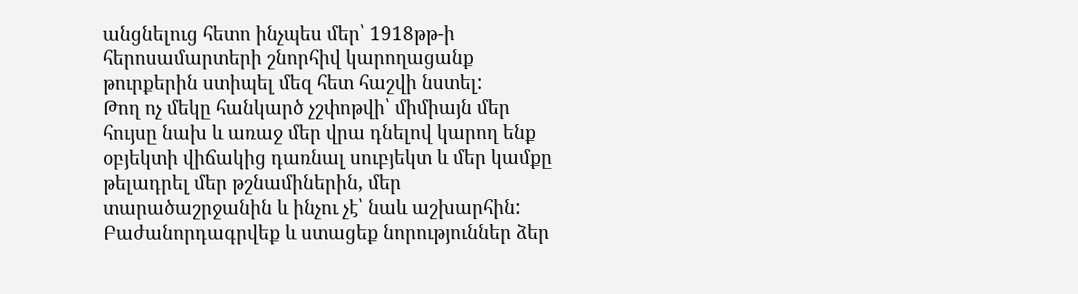անցնելուց հետո ինչպես մեր՝ 1918թթ-ի հերոսամարտերի շնորհիվ կարողացանք թուրքերին ստիպել մեզ հետ հաշվի նստել:
Թող ոչ մեկը հանկարծ չշփոթվի՝ միմիայն մեր հույսը նախ և առաջ մեր վրա դնելով կարող ենք օբյեկտի վիճակից դառնալ սուբյեկտ և մեր կամքը թելադրել մեր թշնամիներին, մեր տարածաշրջանին և ինչու չէ՝ նաև աշխարհին:
Բաժանորդագրվեք և ստացեք նորություններ ձեր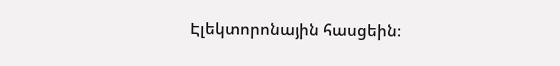Էլեկտորոնային հասցեին։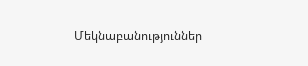Մեկնաբանություններ